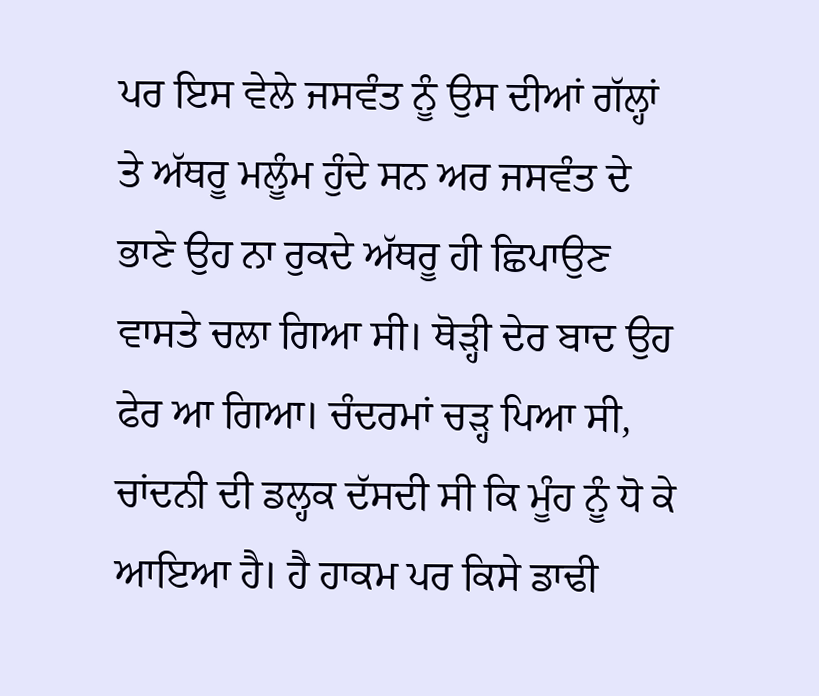ਪਰ ਇਸ ਵੇਲੇ ਜਸਵੰਤ ਨੂੰ ਉਸ ਦੀਆਂ ਗੱਲ੍ਹਾਂ ਤੇ ਅੱਥਰੂ ਮਲੂੰਮ ਹੁੰਦੇ ਸਨ ਅਰ ਜਸਵੰਤ ਦੇ ਭਾਣੇ ਉਹ ਨਾ ਰੁਕਦੇ ਅੱਥਰੂ ਹੀ ਛਿਪਾਉਣ ਵਾਸਤੇ ਚਲਾ ਗਿਆ ਸੀ। ਥੋੜ੍ਹੀ ਦੇਰ ਬਾਦ ਉਹ ਫੇਰ ਆ ਗਿਆ। ਚੰਦਰਮਾਂ ਚੜ੍ਹ ਪਿਆ ਸੀ, ਚਾਂਦਨੀ ਦੀ ਡਲ੍ਹਕ ਦੱਸਦੀ ਸੀ ਕਿ ਮੂੰਹ ਨੂੰ ਧੋ ਕੇ ਆਇਆ ਹੈ। ਹੈ ਹਾਕਮ ਪਰ ਕਿਸੇ ਡਾਢੀ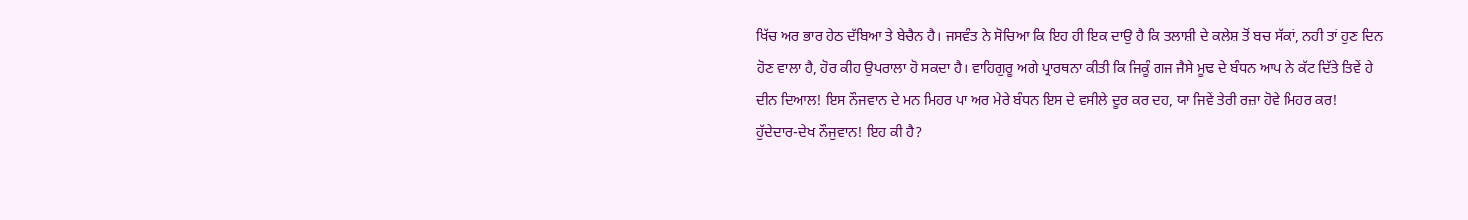ਖਿੱਚ ਅਰ ਭਾਰ ਹੇਠ ਦੱਬਿਆ ਤੇ ਬੇਚੈਨ ਹੈ। ਜਸਵੰਤ ਨੇ ਸੋਚਿਆ ਕਿ ਇਹ ਹੀ ਇਕ ਦਾਉ ਹੈ ਕਿ ਤਲਾਸ਼ੀ ਦੇ ਕਲੇਸ਼ ਤੋਂ ਬਚ ਸੱਕਾਂ, ਨਹੀ ਤਾਂ ਹੁਣ ਦਿਨ ਹੋਣ ਵਾਲਾ ਹੈ, ਹੋਰ ਕੀਹ ਉਪਰਾਲਾ ਹੋ ਸਕਦਾ ਹੈ। ਵਾਹਿਗੁਰੂ ਅਗੇ ਪ੍ਰਾਰਥਨਾ ਕੀਤੀ ਕਿ ਜਿਕੂੰ ਗਜ ਜੈਸੇ ਮੂਢ ਦੇ ਬੰਧਨ ਆਪ ਨੇ ਕੱਟ ਦਿੱਤੇ ਤਿਵੇਂ ਹੇ ਦੀਨ ਦਿਆਲ! ਇਸ ਨੌਜਵਾਨ ਦੇ ਮਨ ਮਿਹਰ ਪਾ ਅਰ ਮੇਰੇ ਬੰਧਨ ਇਸ ਦੇ ਵਸੀਲੇ ਦੂਰ ਕਰ ਦਹ, ਯਾ ਜਿਵੇਂ ਤੇਰੀ ਰਜ਼ਾ ਹੋਵੇ ਮਿਹਰ ਕਰ!
ਹੁੱਦੇਦਾਰ-ਦੇਖ ਨੌਜੁਵਾਨ! ਇਹ ਕੀ ਹੈ?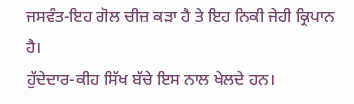ਜਸਵੰਤ-ਇਹ ਗੋਲ ਚੀਜ਼ ਕੜਾ ਹੈ ਤੇ ਇਹ ਨਿਕੀ ਜੇਹੀ ਕ੍ਰਿਪਾਨ ਹੈ।
ਹੁੱਦੇਦਾਰ-ਕੀਹ ਸਿੱਖ ਬੱਚੇ ਇਸ ਨਾਲ ਖੇਲਦੇ ਹਨ।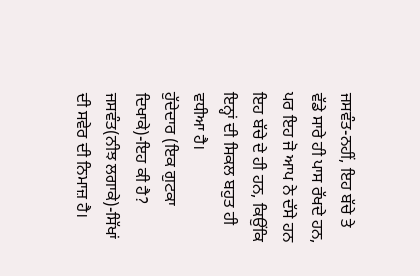ਜਸਵੰਤ-ਨਹੀਂ, ਇਹ ਬੱਚੇ ਤੇ ਵੱਡੇ ਸਾਰੇ ਹੀ ਪਾਸ ਰੱਖਦੇ ਹਨ, ਪਰ ਇਹ ਜੋ ਆਪ ਨੇ ਦੱਸੇ ਹਨ ਇਹ ਬੱਚੇ ਦੇ ਹੀ ਹਨ, ਕਿਉਂਕਿ ਇਨ੍ਹਾਂ ਦੀ ਸਿਕਲ ਬਹੁਤ ਹੀ ਵਧੀਆ ਹੈ।
ਹੁੱਦੇਦਾਰ (ਇਕ ਗੁਟਕਾ ਦਿਖਾਕੇ)-ਇਹ ਕੀ ਹੈ?
ਜਸਵੰਤ(ਨੀਝ ਲਗਾਕੇ)-ਸਿੱਖਾਂ ਦੀ ਸਵੇਰ ਦੀ ਨਿਮਾਜ਼ ਹੈ।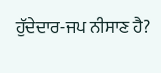ਹੁੱਦੇਦਾਰ-ਜਪ ਨੀਸਾਣ ਹੈ?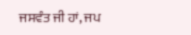ਜਸਵੰਤ ਜੀ ਹਾਂ, ਜਪ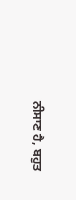ਨੀਸਾਣ ਹੈ, ਬਹੁਤ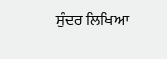ਸੁੰਦਰ ਲਿਖਿਆ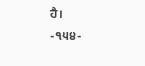ਹੈ।
-੧੫੪-